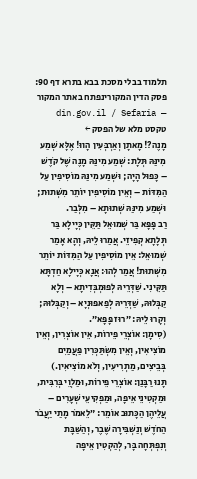תלמוד בבלי מסכת בבא בתרא דף 90:
פסק הדין המקורינפתח באתר המקור — din.gov.il / Sefaria
טקסט מלא של הפסק ←
מָנֶה?! מָאתָן וְאַרְבְּעִין הָווּ! אֶלָּא שְׁמַע מִינַּהּ תְּלָת: שְׁמַע מִינַּהּ מָנֶה שֶׁל קֹדֶשׁ – כָּפוּל הָיָה; וּשְׁמַע מִינַּהּ מוֹסִיפִין עַל הַמִּדּוֹת – וְאֵין מוֹסִיפִין יוֹתֵר מִשְּׁתוּת; וּשְׁמַע מִינַּהּ שְׁתוּתָא – מִלְּבַר.
רַב פָּפָּא בַּר שְׁמוּאֵל תַּקֵּין כְּיָילָא בַּר תְּלָתָא קְפִיזֵי. אֲמַרוּ לֵיהּ, וְהָא אָמַר שְׁמוּאֵל: אֵין מוֹסִיפִין עַל הַמִּדּוֹת יוֹתֵר מִשְּׁתוּת! אֲמַר לְהוּ: אֲנָא כְּיָילָא חַדְתָּא תַּקֵּינִי. שַׁדְּרֵיהּ לְפוּמְבְּדִיתָא – וְלָא קַבְּלוּהּ, שַׁדְּרֵיהּ לְפַאפּוּנְיָא – וְקַבְּלוּהּ; וְקָרוּ לֵיהּ: ״רוּז פָּפָּא״.
(סִימָן: אוֹצְרֵי פֵירוֹת, אֵין אוֹצְרִין, וְאֵין מוֹצִיאִין, וְאֵין מִשְׂתַּכְּרִין פַּעֲמַיִם בְּבֵיצִים, מַתְרִיעִין, וְלֹא מוֹצִיאִין.)
תָּנוּ רַבָּנַן: אוֹצְרֵי פֵירוֹת, וּמַלְוֵי בְּרִבִּית, וּמַקְטִינֵי אֵיפָה, וּמַפְקִיעֵי שְׁעָרִים – עֲלֵיהֶן הַכָּתוּב אוֹמֵר: ״לֵאמֹר מָתַי יַעֲבֹר הַחֹדֶשׁ וְנַשְׁבִּירָה שֶּׁבֶר, וְהַשַּׁבָּת וְנִפְתְּחָה בָּר, לְהַקְטִין אֵיפָה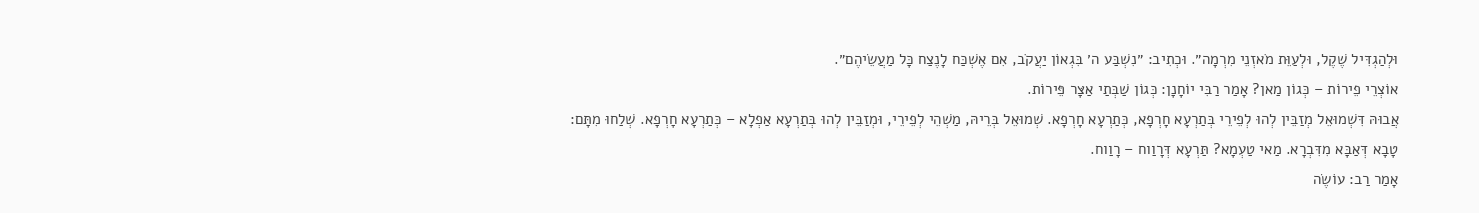וּלְהַגְדִּיל שֶׁקֶל, וּלְעַוֵּת מֹאזְנֵי מִרְמָה״. וּכְתִיב: ״נִשְׁבַּע ה׳ בִּגְאוֹן יַעֲקֹב, אִם אֶשְׁכַּח לָנֶצַח כׇּל מַעֲשֵׂיהֶם״.
אוֹצְרֵי פֵירוֹת – כְּגוֹן מַאן? אָמַר רַבִּי יוֹחָנָן: כְּגוֹן שַׁבְּתַי אַצָּר פֵּירוֹת.
אֲבוּהּ דִּשְׁמוּאֵל מְזַבֵּין לְהוּ לְפֵירֵי בְּתַרְעָא חָרְפָא, כְּתַרְעָא חָרְפָא. שְׁמוּאֵל בְּרֵיהּ, מַשְׁהֵי לְפֵירֵי, וּמְזַבֵּין לְהוּ בְּתַרְעָא אַפְלָא – כְּתַרְעָא חָרְפָא. שְׁלַחוּ מִתָּם: טָבָא דְּאַבָּא מִדִּבְרָא. מַאי טַעְמָא? תַּרְעָא דְּרָוַוח – רָוַוח.
אָמַר רַב: עוֹשֶׂה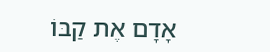אָדָם אֶת קַבּוֹ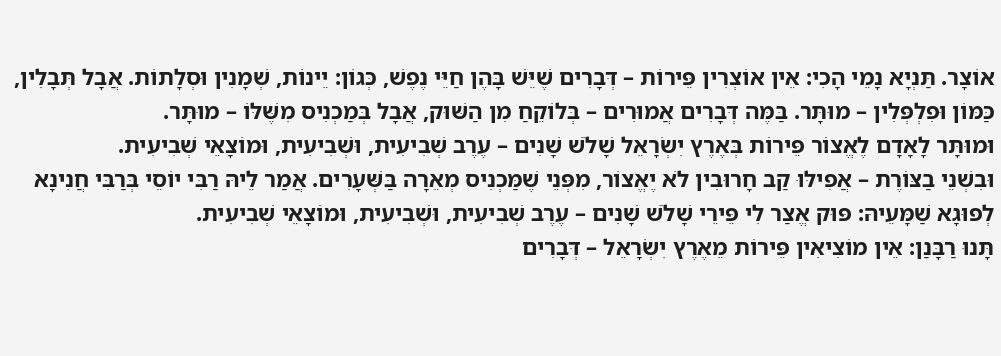אוֹצָר. תַּנְיָא נָמֵי הָכִי: אֵין אוֹצְרִין פֵּירוֹת – דְּבָרִים שֶׁיֵּשׁ בָּהֶן חַיֵּי נֶפֶשׁ, כְּגוֹן: יֵינוֹת, שְׁמָנִין וּסְלָתוֹת. אֲבָל תְּבָלִין, כַּמּוֹן וּפִלְפְּלִין – מוּתָּר. בַּמֶּה דְּבָרִים אֲמוּרִים – בְּלוֹקֵחַ מִן הַשּׁוּק, אֲבָל בְּמַכְנִיס מִשֶּׁלּוֹ – מוּתָּר.
וּמוּתָּר לָאָדָם לֶאֱצוֹר פֵּירוֹת בְּאֶרֶץ יִשְׂרָאֵל שָׁלֹשׁ שָׁנִים – עֶרֶב שְׁבִיעִית, וּשְׁבִיעִית, וּמוֹצָאֵי שְׁבִיעִית.
וּבִשְׁנֵי בַצּוֹרֶת – אֲפִילּוּ קַב חָרוּבִין לֹא יֶאֱצוֹר, מִפְּנֵי שֶׁמַּכְנִיס מְאֵרָה בַּשְּׁעָרִים. אֲמַר לֵיהּ רַבִּי יוֹסֵי בְּרַבִּי חֲנִינָא לְפוּגָא שַׁמָּעֵיהּ: פּוּק אֱצַר לִי פֵּירֵי שָׁלֹשׁ שָׁנִים – עֶרֶב שְׁבִיעִית, וּשְׁבִיעִית, וּמוֹצָאֵי שְׁבִיעִית.
תָּנוּ רַבָּנַן: אֵין מוֹצִיאִין פֵּירוֹת מֵאֶרֶץ יִשְׂרָאֵל – דְּבָרִים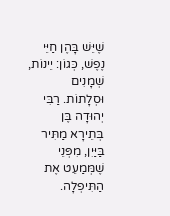שֶׁיֵּשׁ בָּהֶן חַיֵּי נֶפֶשׁ, כְּגוֹן: יֵינוֹת, שְׁמָנִים וּסְלָתוֹת. רַבִּי יְהוּדָה בֶּן בְּתֵירָא מַתִּיר בַּיַּיִן, מִפְּנֵי שֶׁמְּמַעֵט אֶת הַתִּיפְלָה.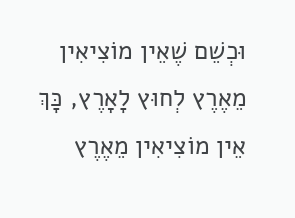וּכְשֵׁם שֶׁאֵין מוֹצִיאִין מֵאֶרֶץ לְחוּץ לָאָרֶץ, כָּךְ אֵין מוֹצִיאִין מֵאֶרֶץ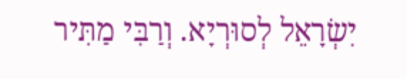יִשְׂרָאֵל לְסוּרְיָא. וְרַבִּי מַתִּיר